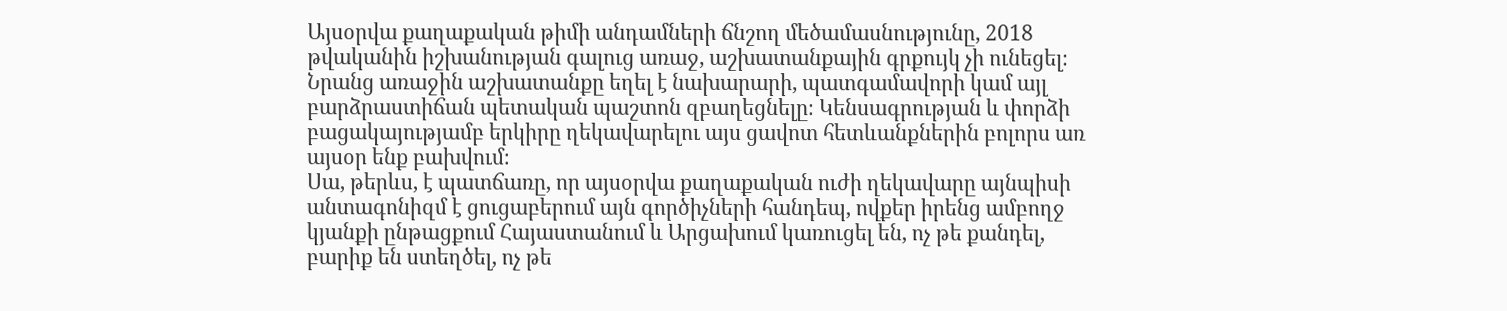Այսօրվա քաղաքական թիմի անդամների ճնշող մեծամասնությունը, 2018 թվականին իշխանության գալուց առաջ, աշխատանքային գրքույկ չի ունեցել։ Նրանց առաջին աշխատանքը եղել է նախարարի, պատգամավորի կամ այլ բարձրաստիճան պետական պաշտոն զբաղեցնելը։ Կենսագրության և փորձի բացակայությամբ երկիրը ղեկավարելու այս ցավոտ հետևանքներին բոլորս առ այսօր ենք բախվում։
Սա, թերևս, է պատճառը, որ այսօրվա քաղաքական ուժի ղեկավարը այնպիսի անտագոնիզմ է ցուցաբերում այն գործիչների հանդեպ, ովքեր իրենց ամբողջ կյանքի ընթացքում Հայաստանում և Արցախում կառուցել են, ոչ թե քանդել, բարիք են ստեղծել, ոչ թե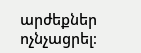արժեքներ ոչնչացրել։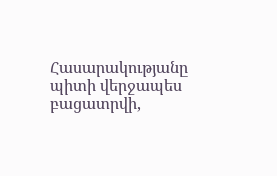Հասարակությանը պիտի վերջապես բացատրվի,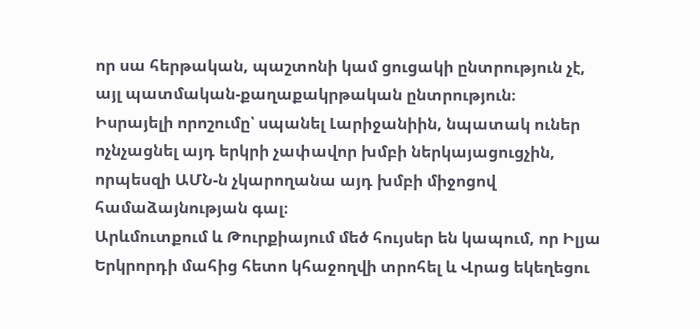որ սա հերթական, պաշտոնի կամ ցուցակի ընտրություն չէ, այլ պատմական-քաղաքակրթական ընտրություն։
Իսրայելի որոշումը՝ սպանել Լարիջանիին, նպատակ ուներ ոչնչացնել այդ երկրի չափավոր խմբի ներկայացուցչին, որպեսզի ԱՄՆ-ն չկարողանա այդ խմբի միջոցով համաձայնության գալ։
Արևմուտքում և Թուրքիայում մեծ հույսեր են կապում, որ Իլյա Երկրորդի մահից հետո կհաջողվի տրոհել և Վրաց եկեղեցու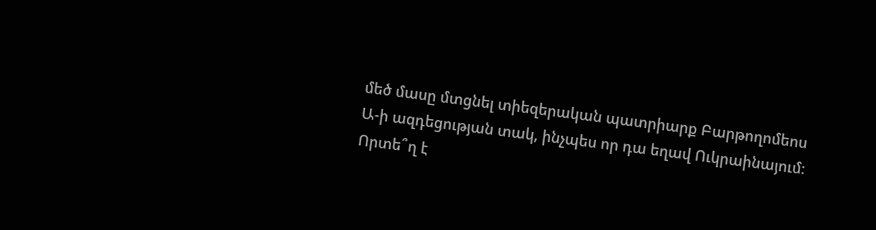մեծ մասը մտցնել տիեզերական պատրիարք Բարթողոմեոս Ա-ի ազդեցության տակ, ինչպես որ դա եղավ Ուկրաինայում։
Որտե՞ղ է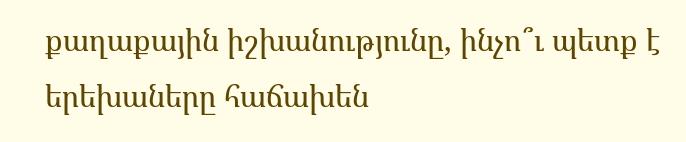քաղաքային իշխանությունը, ինչո՞ւ պետք է երեխաները հաճախեն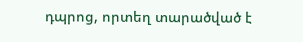դպրոց, որտեղ տարածված է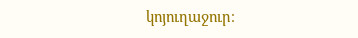կոյուղաջուր։